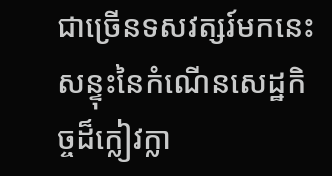ជាច្រើនទសវត្សរ៍មកនេះ សន្ទុះនៃកំណើនសេដ្ឋកិច្ចដ៏ក្លៀវក្លា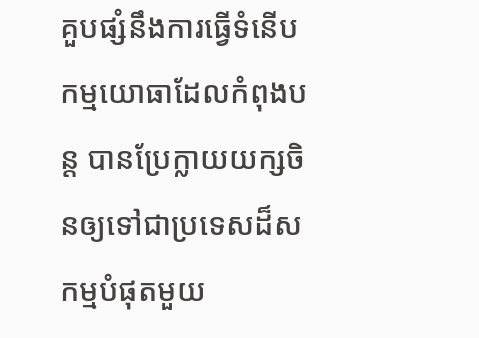គួបផ្សំនឹងការធ្វើទំនើបកម្មយោធាដែលកំពុងបន្ត បានប្រែក្លាយយក្សចិនឲ្យទៅជាប្រទេសដ៏សកម្មបំផុតមួយ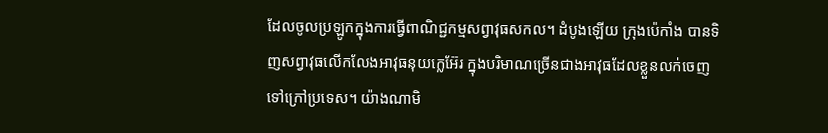ដែលចូលប្រឡូកក្នុងការធ្វើពាណិជ្ជកម្មសព្វាវុធសកល។ ដំបូងឡើយ ក្រុងប៉េកាំង បានទិញសព្វាវុធលើកលែងអាវុធនុយក្លេអ៊ែរ ក្នុងបរិមាណច្រើនជាងអាវុធដែលខ្លួនលក់ចេញទៅក្រៅប្រទេស។ យ៉ាងណាមិ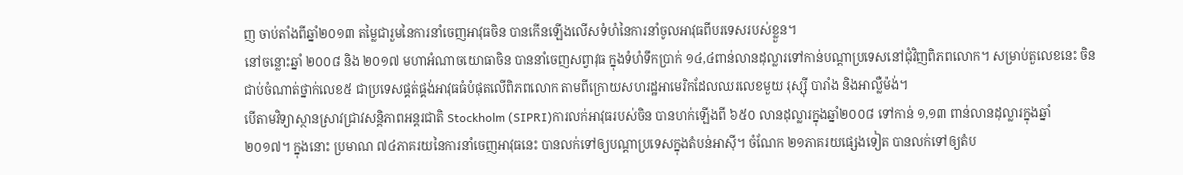ញ ចាប់តាំងពីឆ្នាំ២០១៣ តម្លៃជារួមនៃការនាំចេញអាវុធចិន បានកើនឡើងលើសទំហំនៃការនាំចូលអាវុធពីបរទេសរបស់ខ្លួន។
នៅចន្លោះឆ្នាំ ២០០៨ និង ២០១៧ មហាអំណាចយោធាចិន បាននាំចេញសព្វាវុធ ក្នុងទំហំទឹកប្រាក់ ១៤,៤ពាន់លានដុល្លារទៅកាន់បណ្តាប្រទេសនៅជុំវិញពិភពលោក។ សម្រាប់តួលេខនេះ ចិន ជាប់ចំណាត់ថ្នាក់លេខ៥ ជាប្រទេសផ្គត់ផ្គង់អាវុធធំបំផុតលើពិភពលោក តាមពីក្រោយសហរដ្ឋអាមេរិកដែលឈរលេខមួយ រុស្ស៊ី បារាំង និងអាល្លឺម៉ង់។
បើតាមវិទ្យាស្ថានស្រាវជ្រាវសន្តិភាពអន្តរជាតិ Stockholm (SIPRI)ការលក់អាវុធរបស់ចិន បានហក់ឡើងពី ៦៥០ លានដុល្លារក្នុងឆ្នាំ២០០៨ ទៅកាន់ ១,១៣ ពាន់លានដុល្លារក្នុងឆ្នាំ២០១៧។ ក្នុងនោះ ប្រមាណ ៧៤ភាគរយនៃការនាំចេញអាវុធនេះ បានលក់ទៅឲ្យបណ្តាប្រទេសក្នុងតំបន់អាស៊ី។ ចំណែក ២១ភាគរយផ្សេងទៀត បានលក់ទៅឲ្យតំប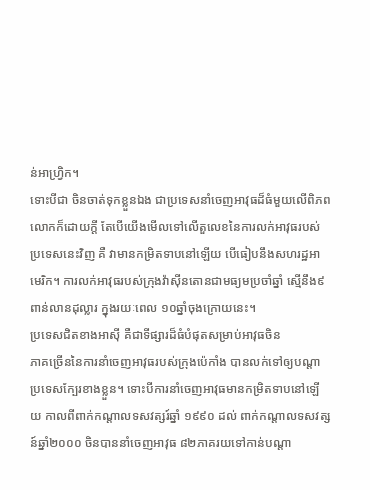ន់អាហ្វ្រិក។
ទោះបីជា ចិនចាត់ទុកខ្លួនឯង ជាប្រទេសនាំចេញអាវុធដ៏ធំមួយលើពិភពលោកក៏ដោយក្តី តែបើយើងមើលទៅលើតួលេខនៃការលក់អាវុធរបស់ប្រទេសនេះវិញ គឺ វាមានកម្រិតទាបនៅឡើយ បើធៀបនឹងសហរដ្ឋអាមេរិក។ ការលក់អាវុធរបស់ក្រុងវ៉ាស៊ីនតោនជាមធ្យមប្រចាំឆ្នាំ ស្មើនឹង៩ពាន់លានដុល្លារ ក្នុងរយៈពេល ១០ឆ្នាំចុងក្រោយនេះ។
ប្រទេសជិតខាងអាស៊ី គឺជាទីផ្សារដ៏ធំបំផុតសម្រាប់អាវុធចិន
ភាគច្រើននៃការនាំចេញអាវុធរបស់ក្រុងប៉េកាំង បានលក់ទៅឲ្យបណ្តាប្រទេសក្បែរខាងខ្លួន។ ទោះបីការនាំចេញអាវុធមានកម្រិតទាបនៅឡើយ កាលពីពាក់កណ្តាលទសវត្សរ៍ឆ្នាំ ១៩៩០ ដល់ ពាក់កណ្តាលទសវត្សន៍ឆ្នាំ២០០០ ចិនបាននាំចេញអាវុធ ៨២ភាគរយទៅកាន់បណ្តា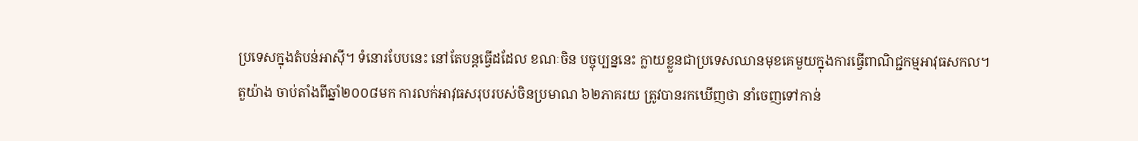ប្រទេសក្នុងតំបន់អាស៊ី។ ទំនោរបែបនេះ នៅតែបន្តធ្វើដដែល ខណៈចិន បច្ចុប្បន្ននេះ ក្លាយខ្លួនជាប្រទេសឈានមុខគេមួយក្នុងការធ្វើពាណិជ្ជកម្មអាវុធសកល។
តួយ៉ាង ចាប់តាំងពីឆ្នាំ២០០៨មក ការលក់អាវុធសរុបរបស់ចិនប្រមាណ ៦២ភាគរយ ត្រូវបានរកឃើញថា នាំចេញទៅកាន់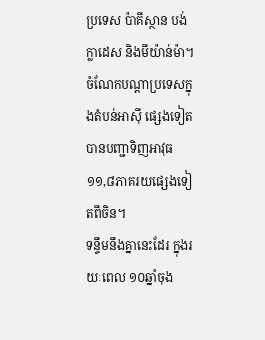ប្រទេស ប៉ាគីស្ថាន បង់ក្លាដេស និងមីយ៉ាន់ម៉ា។ ចំណែកបណ្តាប្រទេសក្នុងតំបន់អាស៊ី ផ្សេងទៀត បានបញ្ជាទិញអាវុធ ១១,៨ភាគរយផ្សេងទៀតពីចិន។
ទន្ទឹមនឹងគ្នានេះដែរ ក្នុងរយៈពេល ១០ឆ្នាំចុង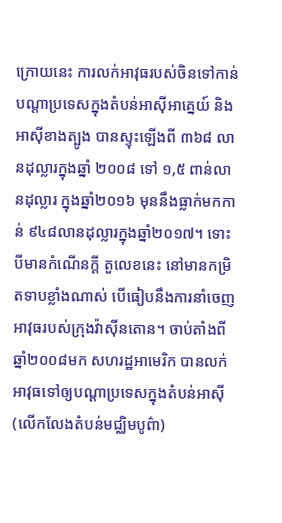ក្រោយនេះ ការលក់អាវុធរបស់ចិនទៅកាន់បណ្តាប្រទេសក្នុងតំបន់អាស៊ីអាគ្នេយ៍ និងអាស៊ីខាងត្បូង បានស្ទុះឡើងពី ៣៦៨ លានដុល្លារក្នុងឆ្នាំ ២០០៨ ទៅ ១,៥ ពាន់លានដុល្លារ ក្នុងឆ្នាំ២០១៦ មុននឹងធ្លាក់មកកាន់ ៩៤៨លានដុល្លារក្នុងឆ្នាំ២០១៧។ ទោះបីមានកំណើនក្តី តួលេខនេះ នៅមានកម្រិតទាបខ្លាំងណាស់ បើធៀបនឹងការនាំចេញអាវុធរបស់ក្រុងវ៉ាស៊ីនតោន។ ចាប់តាំងពីឆ្នាំ២០០៨មក សហរដ្ឋអាមេរិក បានលក់អាវុធទៅឲ្យបណ្តាប្រទេសក្នុងតំបន់អាស៊ី (លើកលែងតំបន់មជ្ឈិមបូព៌ា)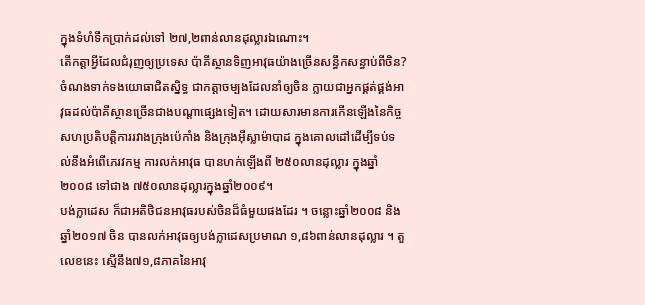ក្នុងទំហំទឹកប្រាក់ដល់ទៅ ២៧,២ពាន់លានដុល្លារឯណោះ។
តើកត្តាអ្វីដែលជំរុញឲ្យប្រទេស ប៉ាគីស្ថានទិញអាវុធយ៉ាងច្រើនសន្ធឹកសន្ធាប់ពីចិន?
ចំណងទាក់ទងយោធាជិតស្និទ្ធ ជាកត្តាចម្បងដែលនាំឲ្យចិន ក្លាយជាអ្នកផ្គត់ផ្គង់អាវុធដល់ប៉ាគីស្ថានច្រើនជាងបណ្តាផ្សេងទៀត។ ដោយសារមានការកើនឡើងនៃកិច្ចសហប្រតិបត្តិការរវាងក្រុងប៉េកាំង និងក្រុងអ៊ីស្លាម៉ាបាដ ក្នុងគោលដៅដើម្បីទប់ទល់នឹងអំពើភេរវកម្ម ការលក់អាវុធ បានហក់ឡើងពី ២៥០លានដុល្លារ ក្នុងឆ្នាំ២០០៨ ទៅជាង ៧៥០លានដុល្លារក្នុងឆ្នាំ២០០៩។
បង់ក្លាដេស ក៏ជាអតិថិជនអាវុធរបស់ចិនដ៏ធំមួយផងដែរ ។ ចន្លោះឆ្នាំ២០០៨ និងឆ្នាំ២០១៧ ចិន បានលក់អាវុធឲ្យបង់ក្លាដេសប្រមាណ ១,៨៦ពាន់លានដុល្លារ ។ តួលេខនេះ ស្មើនឹង៧១,៨ភាគនៃអាវុ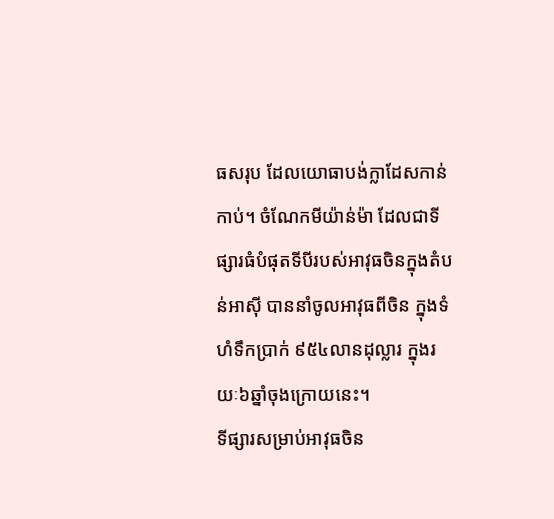ធសរុប ដែលយោធាបង់ក្លាដែសកាន់កាប់។ ចំណែកមីយ៉ាន់ម៉ា ដែលជាទីផ្សារធំបំផុតទីបីរបស់អាវុធចិនក្នុងតំបន់អាស៊ី បាននាំចូលអាវុធពីចិន ក្នុងទំហំទឹកប្រាក់ ៩៥៤លានដុល្លារ ក្នុងរយៈ៦ឆ្នាំចុងក្រោយនេះ។
ទីផ្សារសម្រាប់អាវុធចិន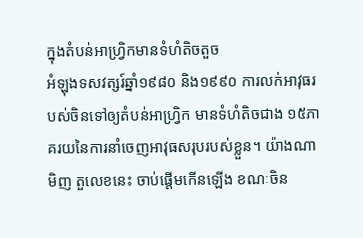ក្នុងតំបន់អាហ្វ្រិកមានទំហំតិចតួច
អំឡុងទសវត្សរ៍ឆ្នាំ១៩៨០ និង១៩៩០ ការលក់អាវុធរបស់ចិនទៅឲ្យតំបន់អាហ្វ្រិក មានទំហំតិចជាង ១៥ភាគរយនៃការនាំចេញអាវុធសរុបរបស់ខ្លួន។ យ៉ាងណាមិញ តួលេខនេះ ចាប់ផ្តើមកើនឡើង ខណៈចិន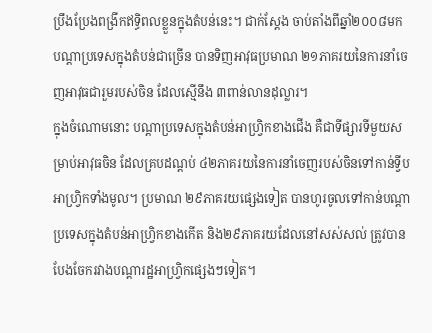ប្រឹងប្រែងពង្រីកឥទ្ធិពលខ្លួនក្នុងតំបន់នេះ។ ជាក់ស្តែង ចាប់តាំងពីឆ្នាំ២០០៨មក បណ្តាប្រទេសក្នុងតំបន់ជាច្រើន បានទិញអាវុធប្រមាណ ២១ភាគរយនៃការនាំចេញអាវុធជារួមរបស់ចិន ដែលស្មើនឹង ៣ពាន់លានដុល្លារ។
ក្នុងចំណោមនោះ បណ្តាប្រទេសក្នុងតំបន់អាហ្វ្រិកខាងជើង គឺជាទីផ្សារទីមួយសម្រាប់អាវុធចិន ដែលគ្របដណ្តប់ ៤២ភាគរយនៃការនាំចេញរបស់ចិនទៅកាន់ទ្វីបអាហ្វ្រិកទាំងមូល។ ប្រមាណ ២៩ភាគរយផ្សេងទៀត បានហូរចូលទៅកាន់បណ្តាប្រទេសក្នុងតំបន់អាហ្វ្រិកខាងកើត និង២៩ភាគរយដែលនៅសស់សល់ ត្រូវបានបែងចែករវាងបណ្តារដ្ឋអាហ្វ្រិកផ្សេងៗទៀត។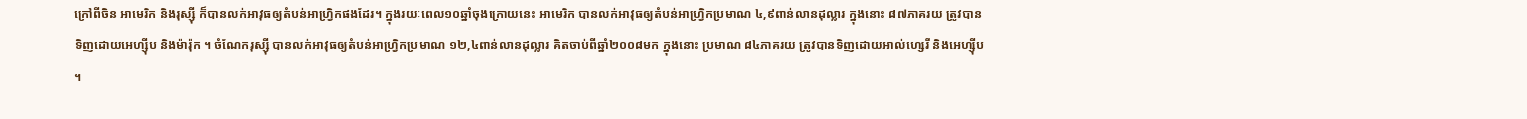ក្រៅពីចិន អាមេរិក និងរុស្ស៊ី ក៏បានលក់អាវុធឲ្យតំបន់អាហ្វ្រិកផងដែរ។ ក្នុងរយៈពេល១០ឆ្នាំចុងក្រោយនេះ អាមេរិក បានលក់អាវុធឲ្យតំបន់អាហ្វ្រិកប្រមាណ ៤,៩ពាន់លានដុល្លារ ក្នុងនោះ ៨៧ភាគរយ ត្រូវបានទិញដោយអេហ្ស៊ីប និងម៉ារ៉ុក ។ ចំណែករុស្ស៊ី បានលក់អាវុធឲ្យតំបន់អាហ្វ្រិកប្រមាណ ១២,៤ពាន់លានដុល្លារ គិតចាប់ពីឆ្នាំ២០០៨មក ក្នុងនោះ ប្រមាណ ៨៤ភាគរយ ត្រូវបានទិញដោយអាល់ហ្សេរី និងអេហ្ស៊ីប ។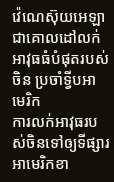វ៉េណេស៊ុយអេឡា ជាគោលដៅលក់អាវុធធំបំផុតរបស់ចិន ប្រចាំទ្វីបអាមេរិក
ការលក់អាវុធរបស់ចិនទៅឲ្យទីផ្សារអាមេរិកខា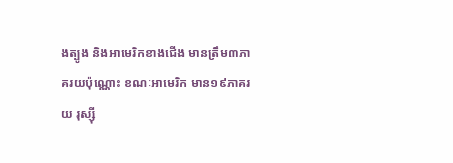ងត្បូង និងអាមេរិកខាងជើង មានត្រឹម៣ភាគរយប៉ុណ្ណោះ ខណៈអាមេរិក មាន១៩ភាគរយ រុស្ស៊ី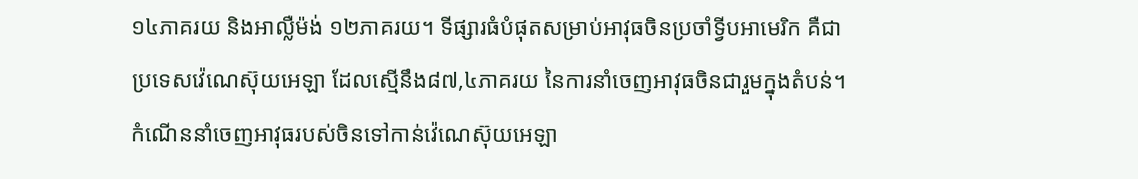១៤ភាគរយ និងអាល្លឺម៉ង់ ១២ភាគរយ។ ទីផ្សារធំបំផុតសម្រាប់អាវុធចិនប្រចាំទ្វីបអាមេរិក គឺជាប្រទេសវ៉េណេស៊ុយអេឡា ដែលស្មើនឹង៨៧,៤ភាគរយ នៃការនាំចេញអាវុធចិនជារួមក្នុងតំបន់។
កំណើននាំចេញអាវុធរបស់ចិនទៅកាន់វ៉េណេស៊ុយអេឡា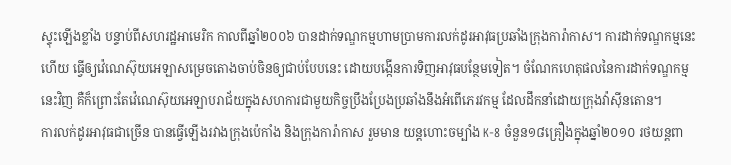ស្ទុះឡើងខ្លាំង បន្ទាប់ពីសហរដ្ឋអាមេរិក កាលពីឆ្នាំ២០០៦ បានដាក់ទណ្ឌកម្មហាមប្រាមការលក់ដូរអាវុធប្រឆាំងក្រុងការ៉ាកាស។ ការដាក់ទណ្ឌកម្មនេះហើយ ធ្វើឲ្យវ៉េណេស៊ុយអេឡាសម្រេចតោងចាប់ចិនឲ្យជាប់បែបនេះ ដោយបង្កើនការទិញអាវុធបន្ថែមទៀត។ ចំណែកហេតុផលនៃការដាក់ទណ្ឌកម្មនេះវិញ គឺក៏ព្រោះតែវ៉េណេស៊ុយអេឡាបរាជ័យក្នុងសហការជាមួយកិច្ចប្រឹងប្រែងប្រឆាំងនឹងអំពើភេរវកម្ម ដែលដឹកនាំដោយក្រុងវ៉ាស៊ីនតោន។
ការលក់ដូរអាវុធជាច្រើន បានធ្វើឡើងរវាងក្រុងប៉េកាំង និងក្រុងការ៉ាកាស រួមមាន យន្តហោះចម្បាំង K-8 ចំនួន១៨គ្រឿងក្នុងឆ្នាំ២០១០ រថយន្តពា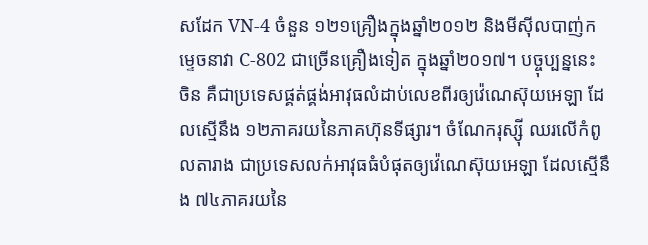សដែក VN-4 ចំនួន ១២១គ្រឿងក្នុងឆ្នាំ២០១២ និងមីស៊ីលបាញ់កម្ទេចនាវា C-802 ជាច្រើនគ្រឿងទៀត ក្នុងឆ្នាំ២០១៧។ បច្ចុប្បន្ននេះ ចិន គឺជាប្រទេសផ្គត់ផ្គង់អាវុធលំដាប់លេខពីរឲ្យវ៉េណេស៊ុយអេឡា ដែលស្មើនឹង ១២ភាគរយនៃភាគហ៊ុនទីផ្សារ។ ចំណែករុស្ស៊ី ឈរលើកំពូលតារាង ជាប្រទេសលក់អាវុធធំបំផុតឲ្យវ៉េណេស៊ុយអេឡា ដែលស្មើនឹង ៧៤ភាគរយនៃ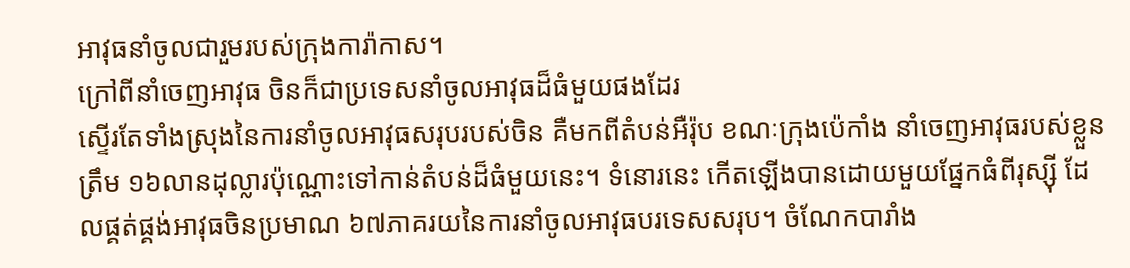អាវុធនាំចូលជារួមរបស់ក្រុងការ៉ាកាស។
ក្រៅពីនាំចេញអាវុធ ចិនក៏ជាប្រទេសនាំចូលអាវុធដ៏ធំមួយផងដែរ
ស្ទើរតែទាំងស្រុងនៃការនាំចូលអាវុធសរុបរបស់ចិន គឺមកពីតំបន់អឺរ៉ុប ខណៈក្រុងប៉េកាំង នាំចេញអាវុធរបស់ខ្លួនត្រឹម ១៦លានដុល្លារប៉ុណ្ណោះទៅកាន់តំបន់ដ៏ធំមួយនេះ។ ទំនោរនេះ កើតឡើងបានដោយមួយផ្នែកធំពីរុស្ស៊ី ដែលផ្គត់ផ្គង់អាវុធចិនប្រមាណ ៦៧ភាគរយនៃការនាំចូលអាវុធបរទេសសរុប។ ចំណែកបារាំង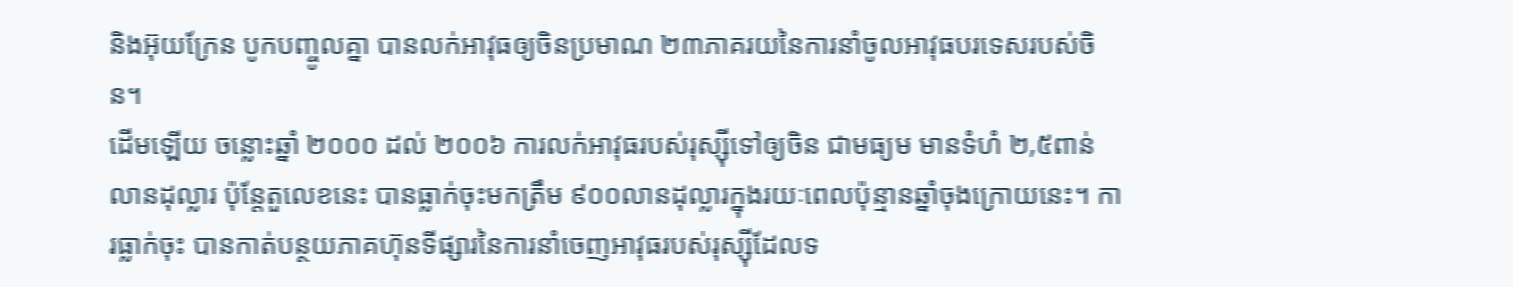និងអ៊ុយក្រែន បូកបញ្ចូលគ្នា បានលក់អាវុធឲ្យចិនប្រមាណ ២៣ភាគរយនៃការនាំចូលអាវុធបរទេសរបស់ចិន។
ដើមឡើយ ចន្លោះឆ្នាំ ២០០០ ដល់ ២០០៦ ការលក់អាវុធរបស់រុស្ស៊ីទៅឲ្យចិន ជាមធ្យម មានទំហំ ២,៥ពាន់លានដុល្លារ ប៉ុន្តែតួលេខនេះ បានធ្លាក់ចុះមកត្រឹម ៩០០លានដុល្លារក្នុងរយៈពេលប៉ុន្មានឆ្នាំចុងក្រោយនេះ។ ការធ្លាក់ចុះ បានកាត់បន្ថយភាគហ៊ុនទីផ្សារនៃការនាំចេញអាវុធរបស់រុស្ស៊ីដែលទ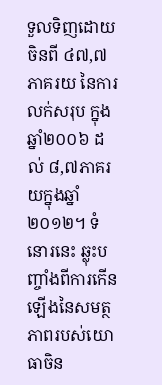ទួលទិញដោយចិនពី ៤៧,៧ភាគរយ នៃការលក់សរុប ក្នុងឆ្នាំ២០០៦ ដល់ ៨,៧ភាគរយក្នុងឆ្នាំ២០១២។ ទំនោរនេះ ឆ្លុះបញ្ចាំងពីការកើនឡើងនៃសមត្ថភាពរបស់យោធាចិន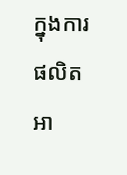ក្នុងការផលិតអា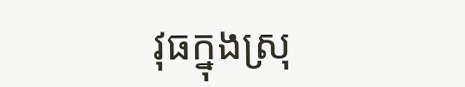វុធក្នុងស្រុ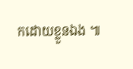កដោយខ្លួនឯង ៕